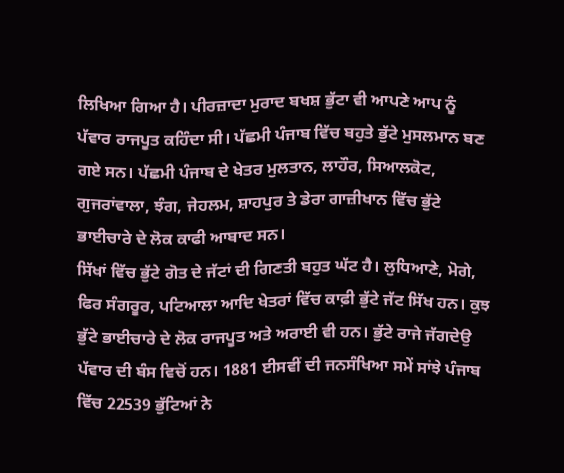ਲਿਖਿਆ ਗਿਆ ਹੈ। ਪੀਰਜ਼ਾਦਾ ਮੁਰਾਦ ਬਖਸ਼ ਭੁੱਟਾ ਵੀ ਆਪਣੇ ਆਪ ਨੂੰ ਪੱਵਾਰ ਰਾਜਪੂਤ ਕਹਿੰਦਾ ਸੀ। ਪੱਛਮੀ ਪੰਜਾਬ ਵਿੱਚ ਬਹੁਤੇ ਭੁੱਟੇ ਮੁਸਲਮਾਨ ਬਣ ਗਏ ਸਨ। ਪੱਛਮੀ ਪੰਜਾਬ ਦੇ ਖੇਤਰ ਮੁਲਤਾਨ, ਲਾਹੌਰ, ਸਿਆਲਕੋਟ, ਗੁਜਰਾਂਵਾਲਾ, ਝੰਗ, ਜੇਹਲਮ, ਸ਼ਾਹਪੁਰ ਤੇ ਡੇਰਾ ਗਾਜ਼ੀਖਾਨ ਵਿੱਚ ਭੁੱਟੇ ਭਾਈਚਾਰੇ ਦੇ ਲੋਕ ਕਾਫੀ ਆਬਾਦ ਸਨ।
ਸਿੱਖਾਂ ਵਿੱਚ ਭੁੱਟੇ ਗੋਤ ਦੇ ਜੱਟਾਂ ਦੀ ਗਿਣਤੀ ਬਹੁਤ ਘੱਟ ਹੈ। ਲੁਧਿਆਣੇ, ਮੋਗੇ, ਫਿਰ ਸੰਗਰੂਰ, ਪਟਿਆਲਾ ਆਦਿ ਖੇਤਰਾਂ ਵਿੱਚ ਕਾਫ਼ੀ ਭੁੱਟੇ ਜੱਟ ਸਿੱਖ ਹਨ। ਕੁਝ ਭੁੱਟੇ ਭਾਈਚਾਰੇ ਦੇ ਲੋਕ ਰਾਜਪੂਤ ਅਤੇ ਅਰਾਈ ਵੀ ਹਨ। ਭੁੱਟੇ ਰਾਜੇ ਜੱਗਦੇਉ ਪੱਵਾਰ ਦੀ ਬੰਸ ਵਿਚੋਂ ਹਨ। 1881 ਈਸਵੀਂ ਦੀ ਜਨਸੰਖਿਆ ਸਮੇਂ ਸਾਂਝੇ ਪੰਜਾਬ ਵਿੱਚ 22539 ਭੁੱਟਿਆਂ ਨੇ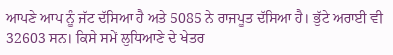ਆਪਣੇ ਆਪ ਨੂੰ ਜੱਟ ਦੱਸਿਆ ਹੈ ਅਤੇ 5085 ਨੇ ਰਾਜਪੂਤ ਦੱਸਿਆ ਹੈ। ਭੁੱਟੇ ਅਰਾਈ ਵੀ 32603 ਸਨ। ਕਿਸੇ ਸਮੇਂ ਲੁਧਿਆਣੇ ਦੇ ਖੇਤਰ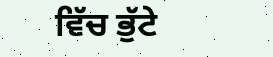ਵਿੱਚ ਭੁੱਟੇ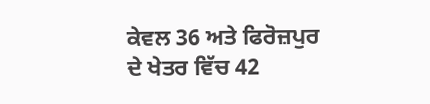ਕੇਵਲ 36 ਅਤੇ ਫਿਰੋਜ਼ਪੁਰ ਦੇ ਖੇਤਰ ਵਿੱਚ 42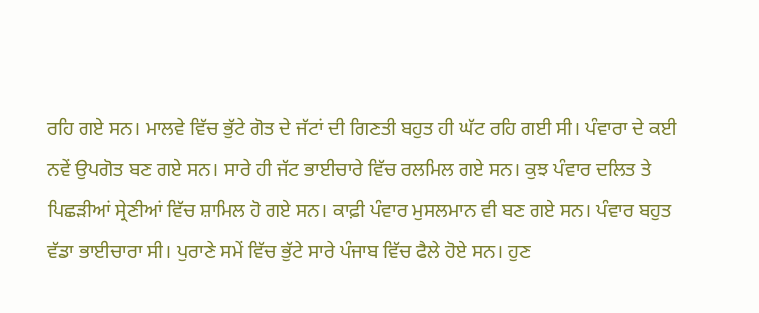ਰਹਿ ਗਏ ਸਨ। ਮਾਲਵੇ ਵਿੱਚ ਭੁੱਟੇ ਗੋਤ ਦੇ ਜੱਟਾਂ ਦੀ ਗਿਣਤੀ ਬਹੁਤ ਹੀ ਘੱਟ ਰਹਿ ਗਈ ਸੀ। ਪੰਵਾਰਾ ਦੇ ਕਈ ਨਵੇਂ ਉਪਗੋਤ ਬਣ ਗਏ ਸਨ। ਸਾਰੇ ਹੀ ਜੱਟ ਭਾਈਚਾਰੇ ਵਿੱਚ ਰਲਮਿਲ ਗਏ ਸਨ। ਕੁਝ ਪੰਵਾਰ ਦਲਿਤ ਤੇ ਪਿਛੜੀਆਂ ਸ੍ਰੇਣੀਆਂ ਵਿੱਚ ਸ਼ਾਮਿਲ ਹੋ ਗਏ ਸਨ। ਕਾਫ਼ੀ ਪੰਵਾਰ ਮੁਸਲਮਾਨ ਵੀ ਬਣ ਗਏ ਸਨ। ਪੰਵਾਰ ਬਹੁਤ ਵੱਡਾ ਭਾਈਚਾਰਾ ਸੀ। ਪੁਰਾਣੇ ਸਮੇਂ ਵਿੱਚ ਭੁੱਟੇ ਸਾਰੇ ਪੰਜਾਬ ਵਿੱਚ ਫੈਲੇ ਹੋਏ ਸਨ। ਹੁਣ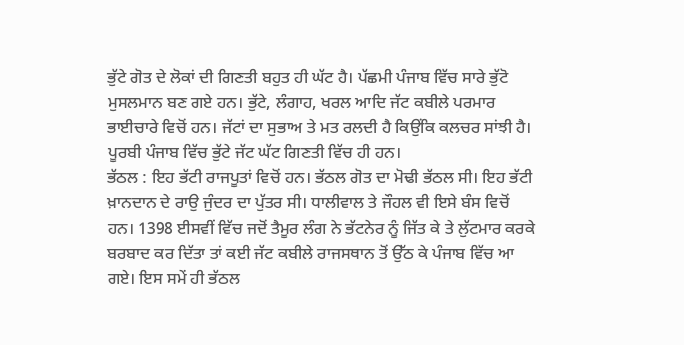ਭੁੱਟੇ ਗੋਤ ਦੇ ਲੋਕਾਂ ਦੀ ਗਿਣਤੀ ਬਹੁਤ ਹੀ ਘੱਟ ਹੈ। ਪੱਛਮੀ ਪੰਜਾਬ ਵਿੱਚ ਸਾਰੇ ਭੁੱਟੋ ਮੁਸਲਮਾਨ ਬਣ ਗਏ ਹਨ। ਭੁੱਟੇ, ਲੰਗਾਹ, ਖਰਲ ਆਦਿ ਜੱਟ ਕਬੀਲੇ ਪਰਮਾਰ ਭਾਈਚਾਰੇ ਵਿਚੋਂ ਹਨ। ਜੱਟਾਂ ਦਾ ਸੁਭਾਅ ਤੇ ਮਤ ਰਲਦੀ ਹੈ ਕਿਉਂਕਿ ਕਲਚਰ ਸਾਂਝੀ ਹੈ। ਪੂਰਬੀ ਪੰਜਾਬ ਵਿੱਚ ਭੁੱਟੇ ਜੱਟ ਘੱਟ ਗਿਣਤੀ ਵਿੱਚ ਹੀ ਹਨ।
ਭੱਠਲ : ਇਹ ਭੱਟੀ ਰਾਜਪੂਤਾਂ ਵਿਚੋਂ ਹਨ। ਭੱਠਲ ਗੋਤ ਦਾ ਮੋਢੀ ਭੱਠਲ ਸੀ। ਇਹ ਭੱਟੀ ਖ਼ਾਨਦਾਨ ਦੇ ਰਾਉ ਜੁੰਦਰ ਦਾ ਪੁੱਤਰ ਸੀ। ਧਾਲੀਵਾਲ ਤੇ ਜੌਹਲ ਵੀ ਇਸੇ ਬੰਸ ਵਿਚੋਂ ਹਨ। 1398 ਈਸਵੀਂ ਵਿੱਚ ਜਦੋਂ ਤੈਮੂਰ ਲੰਗ ਨੇ ਭੱਟਨੇਰ ਨੂੰ ਜਿੱਤ ਕੇ ਤੇ ਲੁੱਟਮਾਰ ਕਰਕੇ ਬਰਬਾਦ ਕਰ ਦਿੱਤਾ ਤਾਂ ਕਈ ਜੱਟ ਕਬੀਲੇ ਰਾਜਸਥਾਨ ਤੋਂ ਉੱਠ ਕੇ ਪੰਜਾਬ ਵਿੱਚ ਆ ਗਏ। ਇਸ ਸਮੇਂ ਹੀ ਭੱਠਲ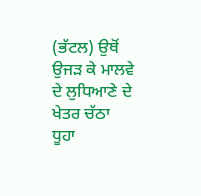(ਭੱਟਲ) ਉਥੋਂ ਉਜੜ ਕੇ ਮਾਲਵੇ ਦੇ ਲੁਧਿਆਣੇ ਦੇ ਖੇਤਰ ਚੱਠਾ ਧੂਹਾ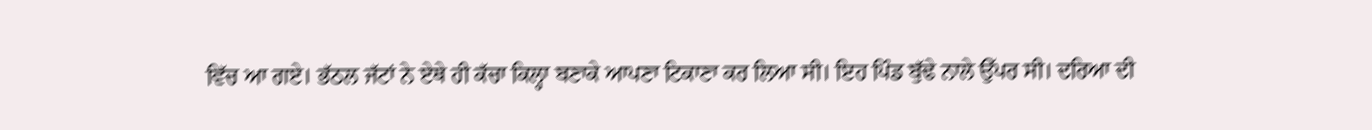ਵਿੱਚ ਆ ਗਏ। ਭੱਠਲ ਜੱਟਾਂ ਨੇ ਏਥੇ ਹੀ ਕੱਚਾ ਕਿਲ੍ਹਾ ਬਣਾਕੇ ਆਪਣਾ ਟਿਕਾਣਾ ਕਰ ਲਿਆ ਸੀ। ਇਹ ਪਿੰਡ ਬੁੱਢੇ ਨਾਲੇ ਉੱਪਰ ਸੀ। ਦਰਿਆ ਦੀ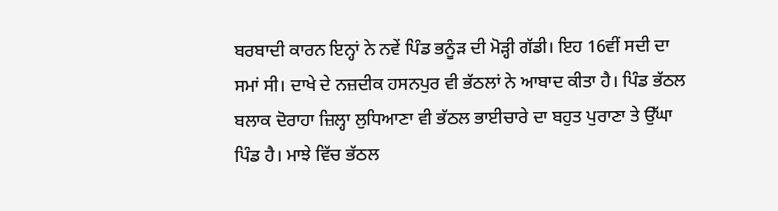ਬਰਬਾਦੀ ਕਾਰਨ ਇਨ੍ਹਾਂ ਨੇ ਨਵੇਂ ਪਿੰਡ ਭਨੂੰੜ ਦੀ ਮੋੜ੍ਹੀ ਗੱਡੀ। ਇਹ 16ਵੀਂ ਸਦੀ ਦਾ ਸਮਾਂ ਸੀ। ਦਾਖੇ ਦੇ ਨਜ਼ਦੀਕ ਹਸਨਪੁਰ ਵੀ ਭੱਠਲਾਂ ਨੇ ਆਬਾਦ ਕੀਤਾ ਹੈ। ਪਿੰਡ ਭੱਠਲ ਬਲਾਕ ਦੋਰਾਹਾ ਜ਼ਿਲ੍ਹਾ ਲੁਧਿਆਣਾ ਵੀ ਭੱਠਲ ਭਾਈਚਾਰੇ ਦਾ ਬਹੁਤ ਪੁਰਾਣਾ ਤੇ ਉੱਘਾ ਪਿੰਡ ਹੈ। ਮਾਝੇ ਵਿੱਚ ਭੱਠਲ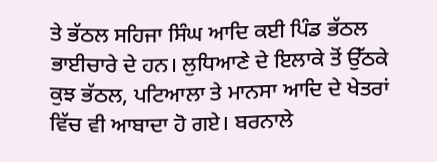ਤੇ ਭੱਠਲ ਸਹਿਜਾ ਸਿੰਘ ਆਦਿ ਕਈ ਪਿੰਡ ਭੱਠਲ ਭਾਈਚਾਰੇ ਦੇ ਹਨ। ਲੁਧਿਆਣੇ ਦੇ ਇਲਾਕੇ ਤੋਂ ਉੱਠਕੇ ਕੁਝ ਭੱਠਲ, ਪਟਿਆਲਾ ਤੇ ਮਾਨਸਾ ਆਦਿ ਦੇ ਖੇਤਰਾਂ ਵਿੱਚ ਵੀ ਆਬਾਦਾ ਹੋ ਗਏ। ਬਰਨਾਲੇ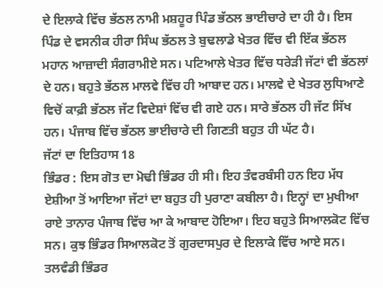ਦੇ ਇਲਾਕੇ ਵਿੱਚ ਭੱਠਲ ਨਾਮੀ ਮਸ਼ਹੂਰ ਪਿੰਡ ਭੱਠਲ ਭਾਈਚਾਰੇ ਦਾ ਹੀ ਹੈ। ਇਸ ਪਿੰਡ ਦੇ ਵਸਨੀਕ ਹੀਰਾ ਸਿੰਘ ਭੱਠਲ ਤੇ ਬੁਢਲਾਡੇ ਖੇਤਰ ਵਿੱਚ ਵੀ ਇੱਕ ਭੱਠਲ ਮਹਾਨ ਆਜ਼ਾਦੀ ਸੰਗਰਾਮੀਏ ਸਨ। ਪਟਿਆਲੇ ਖੇਤਰ ਵਿੱਚ ਧਰੇੜੀ ਜੱਟਾਂ ਵੀ ਭੱਠਲਾਂ ਦੇ ਹਨ। ਬਹੁਤੇ ਭੱਠਲ ਮਾਲਵੇ ਵਿੱਚ ਹੀ ਆਬਾਦ ਹਨ। ਮਾਲਵੇ ਦੇ ਖੇਤਰ ਲੁਧਿਆਣੇ ਵਿਚੋਂ ਕਾਫ਼ੀ ਭੱਠਲ ਜੱਟ ਵਿਦੇਸ਼ਾਂ ਵਿੱਚ ਵੀ ਗਏ ਹਨ। ਸਾਰੇ ਭੱਠਲ ਹੀ ਜੱਟ ਸਿੱਖ ਹਨ। ਪੰਜਾਬ ਵਿੱਚ ਭੱਠਲ ਭਾਈਚਾਰੇ ਦੀ ਗਿਣਤੀ ਬਹੁਤ ਹੀ ਘੱਟ ਹੈ।
ਜੱਟਾਂ ਦਾ ਇਤਿਹਾਸ 18
ਭਿੰਡਰ : ਇਸ ਗੋਤ ਦਾ ਮੋਢੀ ਭਿੰਡਰ ਹੀ ਸੀ। ਇਹ ਤੰਵਰਬੰਸੀ ਹਨ ਇਹ ਮੱਧ ਏਸ਼ੀਆ ਤੋਂ ਆਇਆ ਜੱਟਾਂ ਦਾ ਬਹੁਤ ਹੀ ਪੁਰਾਣਾ ਕਬੀਲਾ ਹੈ। ਇਨ੍ਹਾਂ ਦਾ ਮੁਖੀਆ ਰਾਏ ਤਾਨਾਰ ਪੰਜਾਬ ਵਿੱਚ ਆ ਕੇ ਆਬਾਦ ਹੋਇਆ। ਇਹ ਬਹੁਤੇ ਸਿਆਲਕੋਟ ਵਿੱਚ ਸਨ। ਕੁਝ ਭਿੰਡਰ ਸਿਆਲਕੋਟ ਤੋਂ ਗੁਰਦਾਸਪੁਰ ਦੇ ਇਲਾਕੇ ਵਿੱਚ ਆਏ ਸਨ। ਤਲਵੰਡੀ ਭਿੰਡਰ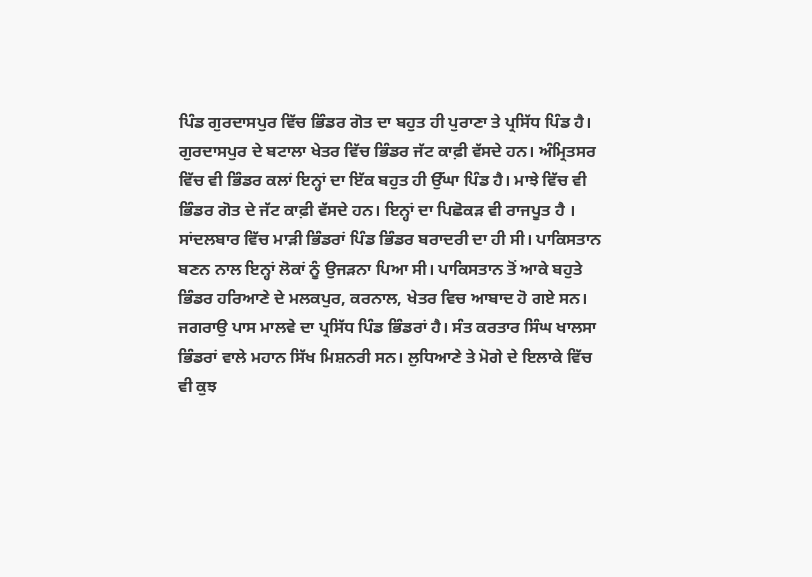ਪਿੰਡ ਗੁਰਦਾਸਪੁਰ ਵਿੱਚ ਭਿੰਡਰ ਗੋਤ ਦਾ ਬਹੁਤ ਹੀ ਪੁਰਾਣਾ ਤੇ ਪ੍ਰਸਿੱਧ ਪਿੰਡ ਹੈ। ਗੁਰਦਾਸਪੁਰ ਦੇ ਬਟਾਲਾ ਖੇਤਰ ਵਿੱਚ ਭਿੰਡਰ ਜੱਟ ਕਾਫ਼ੀ ਵੱਸਦੇ ਹਨ। ਅੰਮ੍ਰਿਤਸਰ ਵਿੱਚ ਵੀ ਭਿੰਡਰ ਕਲਾਂ ਇਨ੍ਹਾਂ ਦਾ ਇੱਕ ਬਹੁਤ ਹੀ ਉੱਘਾ ਪਿੰਡ ਹੈ। ਮਾਝੇ ਵਿੱਚ ਵੀ ਭਿੰਡਰ ਗੋਤ ਦੇ ਜੱਟ ਕਾਫ਼ੀ ਵੱਸਦੇ ਹਨ। ਇਨ੍ਹਾਂ ਦਾ ਪਿਛੋਕੜ ਵੀ ਰਾਜਪੂਤ ਹੈ । ਸਾਂਦਲਬਾਰ ਵਿੱਚ ਮਾੜੀ ਭਿੰਡਰਾਂ ਪਿੰਡ ਭਿੰਡਰ ਬਰਾਦਰੀ ਦਾ ਹੀ ਸੀ। ਪਾਕਿਸਤਾਨ ਬਣਨ ਨਾਲ ਇਨ੍ਹਾਂ ਲੋਕਾਂ ਨੂੰ ਉਜੜਨਾ ਪਿਆ ਸੀ। ਪਾਕਿਸਤਾਨ ਤੋਂ ਆਕੇ ਬਹੁਤੇ ਭਿੰਡਰ ਹਰਿਆਣੇ ਦੇ ਮਲਕਪੁਰ, ਕਰਨਾਲ, ਖੇਤਰ ਵਿਚ ਆਬਾਦ ਹੋ ਗਏ ਸਨ।
ਜਗਰਾਉ ਪਾਸ ਮਾਲਵੇ ਦਾ ਪ੍ਰਸਿੱਧ ਪਿੰਡ ਭਿੰਡਰਾਂ ਹੈ। ਸੰਤ ਕਰਤਾਰ ਸਿੰਘ ਖਾਲਸਾ ਭਿੰਡਰਾਂ ਵਾਲੇ ਮਹਾਨ ਸਿੱਖ ਮਿਸ਼ਨਰੀ ਸਨ। ਲੁਧਿਆਣੇ ਤੇ ਮੋਗੇ ਦੇ ਇਲਾਕੇ ਵਿੱਚ ਵੀ ਕੁਝ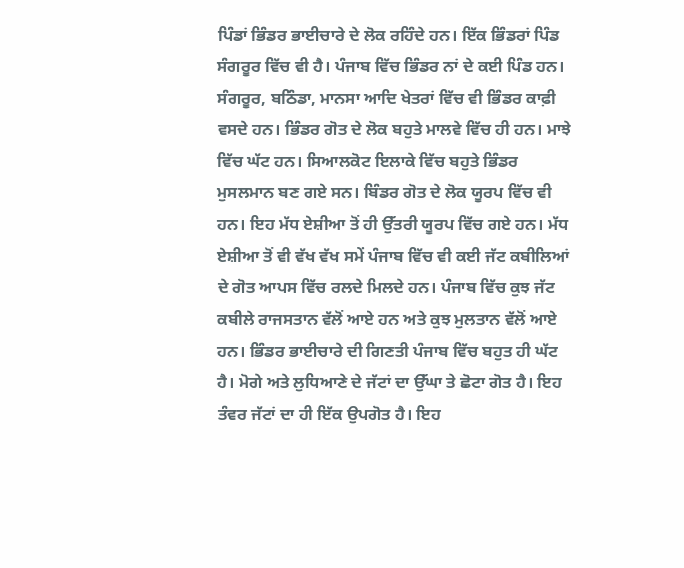ਪਿੰਡਾਂ ਭਿੰਡਰ ਭਾਈਚਾਰੇ ਦੇ ਲੋਕ ਰਹਿੰਦੇ ਹਨ। ਇੱਕ ਭਿੰਡਰਾਂ ਪਿੰਡ ਸੰਗਰੂਰ ਵਿੱਚ ਵੀ ਹੈ। ਪੰਜਾਬ ਵਿੱਚ ਭਿੰਡਰ ਨਾਂ ਦੇ ਕਈ ਪਿੰਡ ਹਨ। ਸੰਗਰੂਰ, ਬਠਿੰਡਾ, ਮਾਨਸਾ ਆਦਿ ਖੇਤਰਾਂ ਵਿੱਚ ਵੀ ਭਿੰਡਰ ਕਾਫ਼ੀ ਵਸਦੇ ਹਨ। ਭਿੰਡਰ ਗੋਤ ਦੇ ਲੋਕ ਬਹੁਤੇ ਮਾਲਵੇ ਵਿੱਚ ਹੀ ਹਨ। ਮਾਝੇ ਵਿੱਚ ਘੱਟ ਹਨ। ਸਿਆਲਕੋਟ ਇਲਾਕੇ ਵਿੱਚ ਬਹੁਤੇ ਭਿੰਡਰ ਮੁਸਲਮਾਨ ਬਣ ਗਏ ਸਨ। ਬਿੰਡਰ ਗੋਤ ਦੇ ਲੋਕ ਯੂਰਪ ਵਿੱਚ ਵੀ ਹਨ। ਇਹ ਮੱਧ ਏਸ਼ੀਆ ਤੋਂ ਹੀ ਉੱਤਰੀ ਯੂਰਪ ਵਿੱਚ ਗਏ ਹਨ। ਮੱਧ ਏਸ਼ੀਆ ਤੋਂ ਵੀ ਵੱਖ ਵੱਖ ਸਮੇਂ ਪੰਜਾਬ ਵਿੱਚ ਵੀ ਕਈ ਜੱਟ ਕਬੀਲਿਆਂ ਦੇ ਗੋਤ ਆਪਸ ਵਿੱਚ ਰਲਦੇ ਮਿਲਦੇ ਹਨ। ਪੰਜਾਬ ਵਿੱਚ ਕੁਝ ਜੱਟ ਕਬੀਲੇ ਰਾਜਸਤਾਨ ਵੱਲੋਂ ਆਏ ਹਨ ਅਤੇ ਕੁਝ ਮੁਲਤਾਨ ਵੱਲੋਂ ਆਏ ਹਨ। ਭਿੰਡਰ ਭਾਈਚਾਰੇ ਦੀ ਗਿਣਤੀ ਪੰਜਾਬ ਵਿੱਚ ਬਹੁਤ ਹੀ ਘੱਟ ਹੈ। ਮੋਗੇ ਅਤੇ ਲੁਧਿਆਣੇ ਦੇ ਜੱਟਾਂ ਦਾ ਉੱਘਾ ਤੇ ਛੋਟਾ ਗੋਤ ਹੈ। ਇਹ ਤੰਵਰ ਜੱਟਾਂ ਦਾ ਹੀ ਇੱਕ ਉਪਗੋਤ ਹੈ। ਇਹ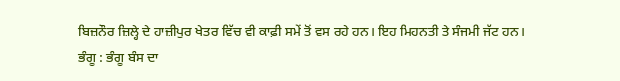ਬਿਜ਼ਨੌਰ ਜ਼ਿਲ੍ਹੇ ਦੇ ਹਾਜ਼ੀਪੁਰ ਖੇਤਰ ਵਿੱਚ ਵੀ ਕਾਫ਼ੀ ਸਮੇਂ ਤੋਂ ਵਸ ਰਹੇ ਹਨ। ਇਹ ਮਿਹਨਤੀ ਤੇ ਸੰਜਮੀ ਜੱਟ ਹਨ।
ਭੰਗੂ : ਭੰਗੂ ਬੰਸ ਦਾ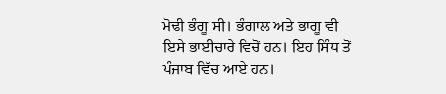ਮੋਢੀ ਭੰਗੂ ਸੀ। ਭੰਗਾਲ ਅਤੇ ਭਾਗੂ ਵੀ ਇਸੇ ਭਾਈਚਾਰੇ ਵਿਚੋਂ ਹਨ। ਇਹ ਸਿੰਧ ਤੋਂ ਪੰਜਾਬ ਵਿੱਚ ਆਏ ਹਨ।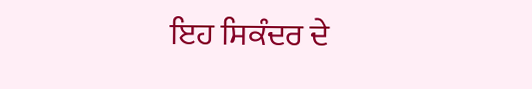ਇਹ ਸਿਕੰਦਰ ਦੇ